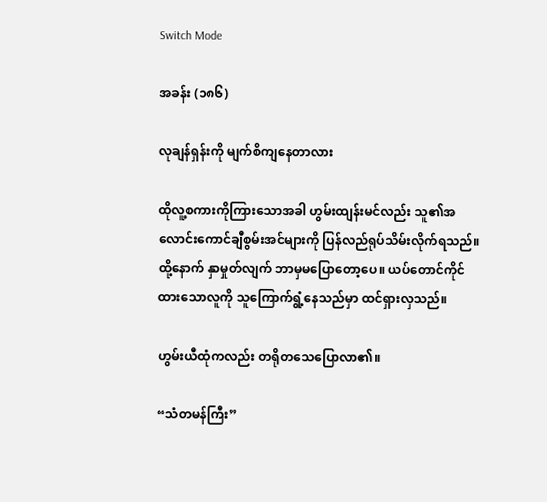Switch Mode

အခန်း (၁၈၆)

လုချန်ရှန်းကို မျက်စိကျနေတာလား

ထိုလူ့စကားကိုကြားသောအခါ ဟွမ်းထျန်းမင်လည်း သူ၏အလောင်းကောင်ချီစွမ်းအင်များကို ပြန်လည်ရုပ်သိမ်းလိုက်ရသည်။ ထို့နောက် နှာမှုတ်လျက် ဘာမှမပြောတော့ပေ။ ယပ်တောင်ကိုင်ထားသောလူကို သူကြောက်ရွံ့နေသည်မှာ ထင်ရှားလှသည်။

ဟွမ်းယီထုံကလည်း တရိုတသေပြောလာ၏။

“သံတမန်ကြီး”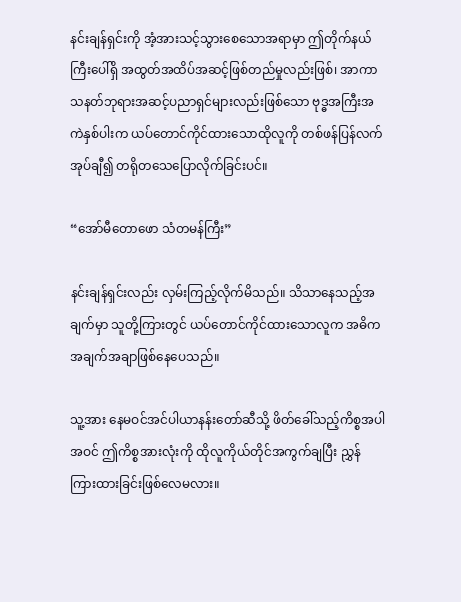နင်းချန်ရှင်းကို အံ့အားသင့်သွားစေသောအရာမှာ ဤတိုက်နယ်ကြီးပေါ်ရှိ အထွတ်အထိပ်အဆင့်ဖြစ်တည်မှုလည်းဖြစ်၊ အာကာသနတ်ဘုရားအဆင့်ပညာရှင်များလည်းဖြစ်သော ဗုဒ္ဓအကြီးအကဲနှစ်ပါးက ယပ်တောင်ကိုင်ထားသောထိုလူကို တစ်ဖန်ပြန်လက်အုပ်ချီ၍ တရိုတသေပြောလိုက်ခြင်းပင်။

“အော်မီတောဖော သံတမန်ကြီး”

နင်းချန်ရှင်းလည်း လှမ်းကြည့်လိုက်မိသည်။ သိသာနေသည့်အချက်မှာ သူတို့ကြားတွင် ယပ်တောင်ကိုင်ထားသောလူက အဓိကအချက်အချာဖြစ်နေပေသည်။

သူ့အား နေမဝင်အင်ပါယာနန်းတော်ဆီသို့ ဖိတ်ခေါ်သည့်ကိစ္စအပါအဝင် ဤကိစ္စအားလုံးကို ထိုလူကိုယ်တိုင်အကွက်ချပြီး ညွှန်ကြားထားခြင်းဖြစ်လေမလား။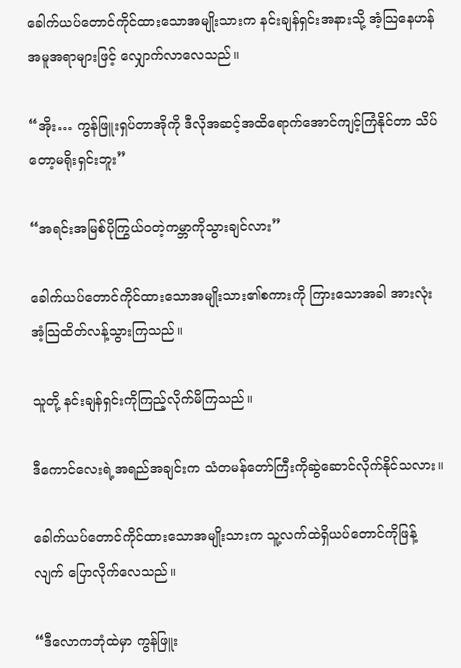ခေါက်ယပ်တောင်ကိုင်ထားသောအမျိုးသားက နင်းချန်ရှင်းအနားသို့ အံ့သြနေဟန်အမူအရာများဖြင့် လျှောက်လာလေသည်။

“အိုး… ကွန်ဖြူးရှပ်တာအိုကို ဒီလိုအဆင့်အထိရောက်အောင်ကျင့်ကြံနိုင်တာ သိပ်တော့မရိုးရှင်းဘူး”

“အရင်းအမြစ်ပိုကြွယ်ဝတဲ့ကမ္ဘာကိုသွားချင်လား”

ခေါက်ယပ်တောင်ကိုင်ထားသောအမျိုးသား၏စကားကို ကြားသောအခါ အားလုံးအံ့သြထိတ်လန့်သွားကြသည်။

သူတို့ နင်းချန်ရှင်းကိုကြည့်လိုက်မိကြသည်။

ဒီကောင်လေးရဲ့အရည်အချင်းက သံတမန်တော်ကြီးကိုဆွဲဆောင်လိုက်နိုင်သလား။

ခေါက်ယပ်တောင်ကိုင်ထားသောအမျိုးသားက သူ့လက်ထဲရှိယပ်တောင်ကိုဖြန့်လျက် ပြောလိုက်လေသည်။

“ဒီလောကဘုံထဲမှာ ကွန်ဖြူး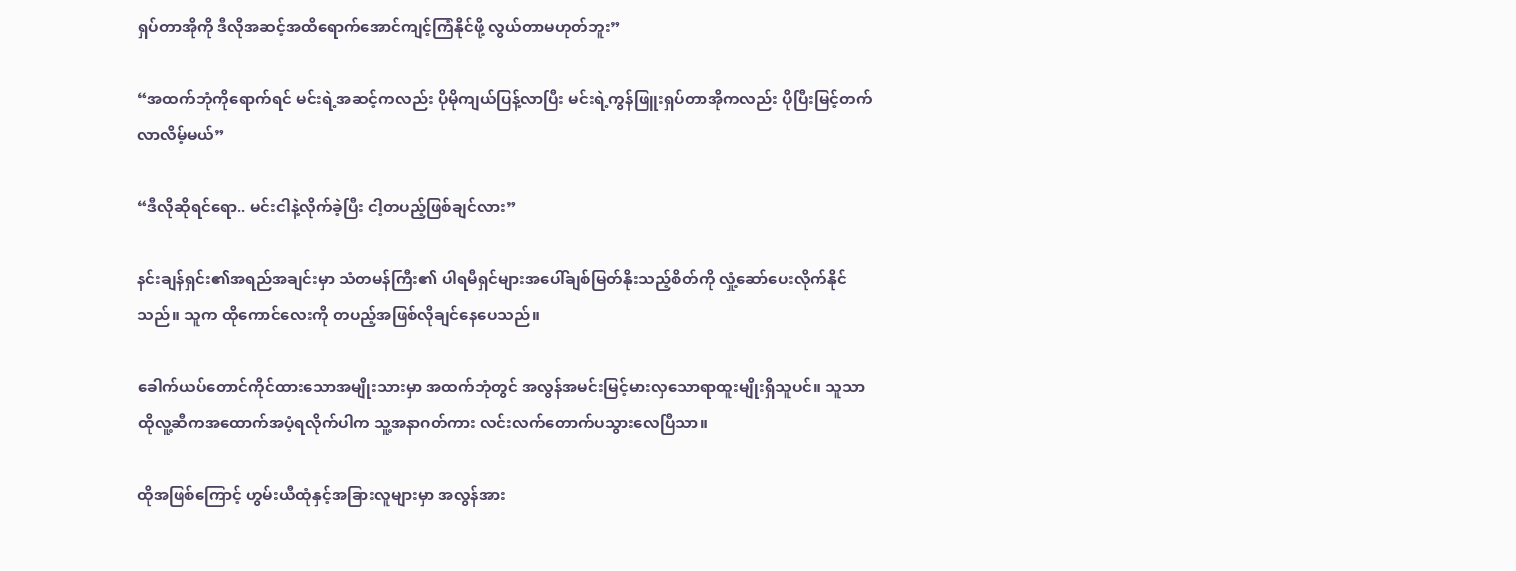ရှပ်တာအိုကို ဒီလိုအဆင့်အထိရောက်အောင်ကျင့်ကြံနိုင်ဖို့ လွယ်တာမဟုတ်ဘူး”

“အထက်ဘုံကိုရောက်ရင် မင်းရဲ့အဆင့်ကလည်း ပိုမိုကျယ်ပြန့်လာပြီး မင်းရဲ့ကွန်ဖြူးရှပ်တာအိုကလည်း ပိုပြီးမြင့်တက်လာလိမ့်မယ်”

“ဒီလိုဆိုရင်ရော.. မင်းငါနဲ့လိုက်ခဲ့ပြီး ငါ့တပည့်ဖြစ်ချင်လား”

နင်းချန်ရှင်း၏အရည်အချင်းမှာ သံတမန်ကြီး၏ ပါရမီရှင်များအပေါ်ချစ်မြတ်နိုးသည့်စိတ်ကို လှုံ့ဆော်ပေးလိုက်နိုင်သည်။ သူက ထိုကောင်လေးကို တပည့်အဖြစ်လိုချင်နေပေသည်။

ခေါက်ယပ်တောင်ကိုင်ထားသောအမျိုးသားမှာ အထက်ဘုံတွင် အလွန်အမင်းမြင့်မားလှသောရာထူးမျိုးရှိသူပင်။ သူသာ ထိုလူ့ဆီကအထောက်အပံ့ရလိုက်ပါက သူ့အနာဂတ်ကား လင်းလက်တောက်ပသွားလေပြီသာ။

ထိုအဖြစ်ကြောင့် ဟွမ်းယီထုံနှင့်အခြားလူများမှာ အလွန်အား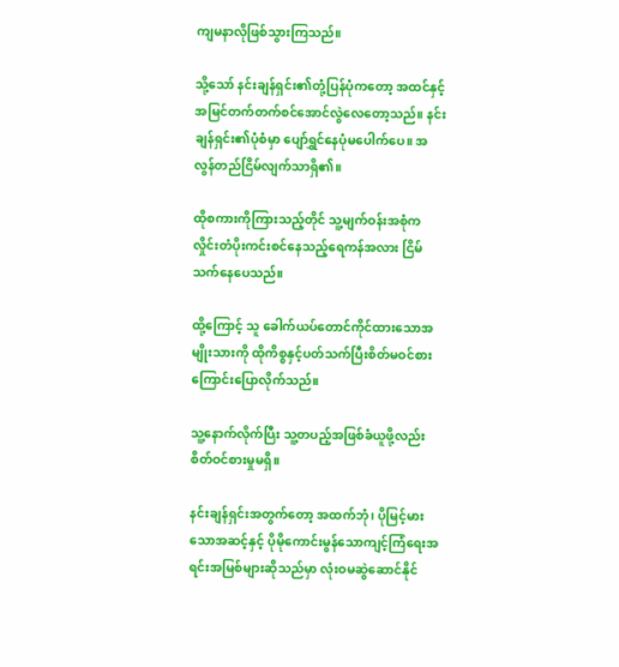ကျမနာလိုဖြစ်သွားကြသည်။

သို့သော် နင်းချန်ရှင်း၏တုံ့ပြန်ပုံကတော့ အထင်နှင့်အမြင်တက်တက်စင်အောင်လွဲလေတော့သည်။ နင်းချန်ရှင်း၏ပုံစံမှာ ပျော်ရွှင်နေပုံမပေါက်ပေ။ အလွန်တည်ငြိမ်လျက်သာရှိ၏။

ထိုစကားကိုကြားသည့်တိုင် သူ့မျက်ဝန်းအစုံက လှိုင်းတံပိုးကင်းစင်နေသည့်ရေကန်အလား ငြိမ်သက်နေပေသည်။

ထို့ကြောင့် သူ ခေါက်ယပ်တောင်ကိုင်ထားသောအမျိုးသားကို ထိုကိစ္စနှင့်ပတ်သက်ပြီးစိတ်မဝင်စားကြောင်းပြောလိုက်သည်။

သူ့နောက်လိုက်ပြီး သူ့တပည့်အဖြစ်ခံယူဖို့လည်း စိတ်ဝင်စားမှုမရှိ။

နင်းချန်ရှင်းအတွက်တော့ အထက်ဘုံ၊ ပိုမြင့်မားသောအဆင့်နှင့် ပိုမိုကောင်းမွန်သောကျင့်ကြံရေးအရင်းအမြစ်များဆိုသည်မှာ လုံးဝမဆွဲဆောင်နိုင်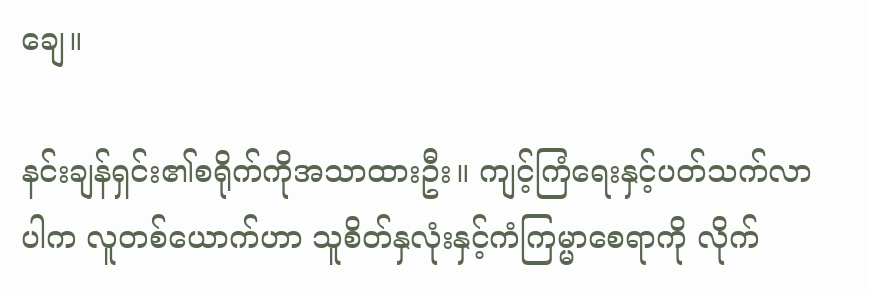ချေ။

နင်းချန်ရှင်း၏စရိုက်ကိုအသာထားဦး။ ကျင့်ကြံရေးနှင့်ပတ်သက်လာပါက လူတစ်ယောက်ဟာ သူစိတ်နှလုံးနှင့်ကံကြမ္မာစေရာကို လိုက်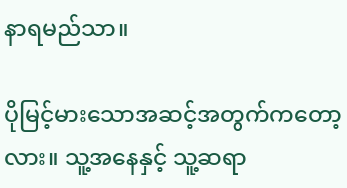နာရမည်သာ။

ပိုမြင့်မားသောအဆင့်အတွက်ကတော့လား။ သူ့အနေနှင့် သူ့ဆရာ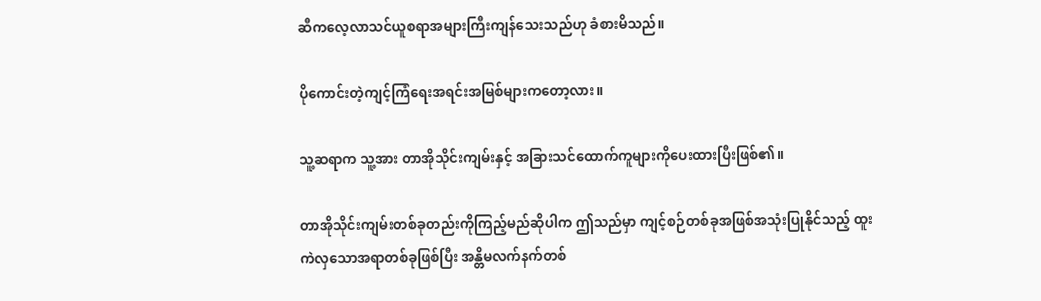ဆီကလေ့လာသင်ယူစရာအများကြီးကျန်သေးသည်ဟု ခံစားမိသည်။

ပိုကောင်းတဲ့ကျင့်ကြံရေးအရင်းအမြစ်များကတော့လား။

သူ့ဆရာက သူ့အား တာအိုသိုင်းကျမ်းနှင့် အခြားသင်ထောက်ကူများကိုပေးထားပြီးဖြစ်၏။

တာအိုသိုင်းကျမ်းတစ်ခုတည်းကိုကြည့်မည်ဆိုပါက ဤသည်မှာ ကျင့်စဉ်တစ်ခုအဖြစ်အသုံးပြုနိုင်သည့် ထူးကဲလှသောအရာတစ်ခုဖြစ်ပြီး အန္တိမလက်နက်တစ်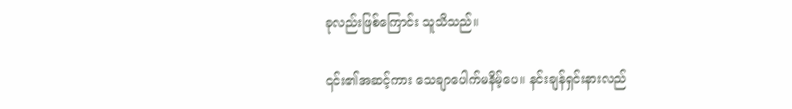ခုလည်းဖြစ်ကြောင်း သူသိသည်။

၎င်း၏အဆင့်ကား သေချာပေါက်မနိမ့်ပေ။ နင်းချန်ရှင်းနားလည်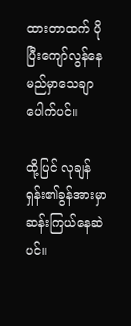ထားတာထက် ပိုပြီးကျော်လွန်နေမည်မှာသေချာပေါက်ပင်။

ထို့ပြင် လုချန်ရှန်း၏ခွန်အားမှာ ဆန်းကြယ်နေဆဲပင်။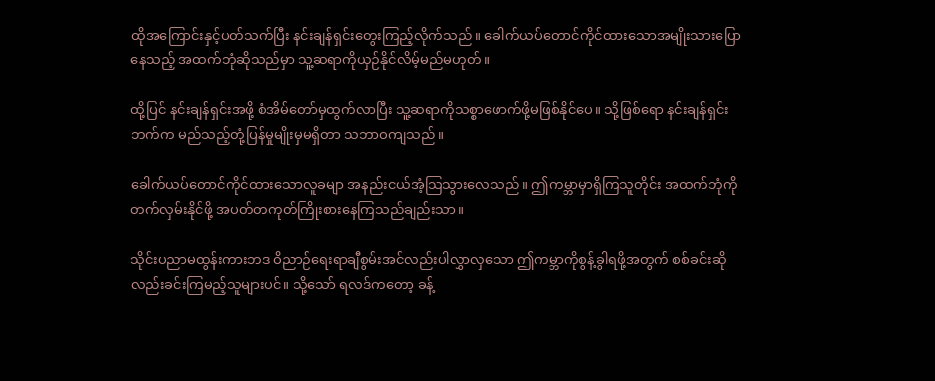ထိုအကြောင်းနှင့်ပတ်သက်ပြီး နင်းချန်ရှင်းတွေးကြည့်လိုက်သည်။ ခေါက်ယပ်တောင်ကိုင်ထားသောအမျိုးသားပြောနေသည့် အထက်ဘုံဆိုသည်မှာ သူ့ဆရာကိုယှဉ်နိုင်လိမ့်မည်မဟုတ်။

ထို့ပြင် နင်းချန်ရှင်းအဖို့ စံအိမ်တော်မှထွက်လာပြီး သူ့ဆရာကိုသစ္စာဖောက်ဖို့မဖြစ်နိုင်ပေ။ သို့ဖြစ်ရော နင်းချန်ရှင်းဘက်က မည်သည့်တုံ့ပြန်မှုမျိုးမှမရှိတာ သဘာဝကျသည်။

ခေါက်ယပ်တောင်ကိုင်ထားသောလူခမျာ အနည်းငယ်အံ့သြသွားလေသည်။ ဤကမ္ဘာမှာရှိကြသူတိုင်း အထက်ဘုံကိုတက်လှမ်းနိုင်ဖို့ အပတ်တကုတ်ကြိုးစားနေကြသည်ချည်းသာ။

သိုင်းပညာမထွန်းကားဘဒ ဝိညာဉ်ရေးရာချီစွမ်းအင်လည်းပါလွှာလှသော ဤကမ္ဘာကိုစွန့်ခွါရဖို့အတွက် စစ်ခင်းဆိုလည်းခင်းကြမည့်သူများပင်။ သို့သော် ရလဒ်ကတော့ ခန့်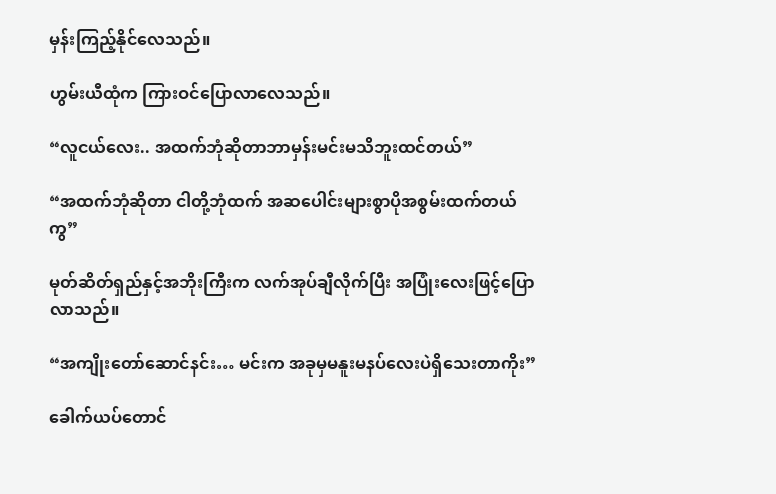မှန်းကြည့်နိုင်လေသည်။

ဟွမ်းယီထုံက ကြားဝင်ပြောလာလေသည်။

“လူငယ်လေး.. အထက်ဘုံဆိုတာဘာမှန်းမင်းမသိဘူးထင်တယ်”

“အထက်ဘုံဆိုတာ ငါတို့ဘုံထက် အဆပေါင်းများစွာပိုအစွမ်းထက်တယ်ကွ”

မုတ်ဆိတ်ရှည်နှင့်အဘိုးကြီးက လက်အုပ်ချီလိုက်ပြီး အပြုံးလေးဖြင့်ပြောလာသည်။

“အကျိုးတော်ဆောင်နင်း… မင်းက အခုမှမနူးမနပ်လေးပဲရှိသေးတာကိုး”

ခေါက်ယပ်တောင်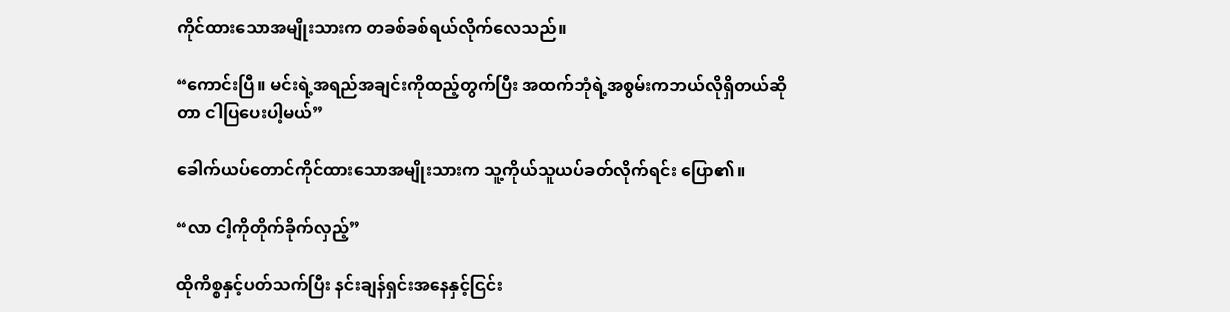ကိုင်ထားသောအမျိုးသားက တခစ်ခစ်ရယ်လိုက်လေသည်။

“ကောင်းပြီ။ မင်းရဲ့အရည်အချင်းကိုထည့်တွက်ပြီး အထက်ဘုံရဲ့အစွမ်းကဘယ်လိုရှိတယ်ဆိုတာ ငါပြပေးပါ့မယ်”

ခေါက်ယပ်တောင်ကိုင်ထားသောအမျိုးသားက သူ့ကိုယ်သူယပ်ခတ်လိုက်ရင်း ပြော၏။

“လာ ငါ့ကိုတိုက်ခိုက်လှည့်”

ထိုကိစ္စနှင့်ပတ်သက်ပြီး နင်းချန်ရှင်းအနေနှင့်ငြင်း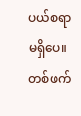ပယ်စရာမရှိပေ။ တစ်ဖက်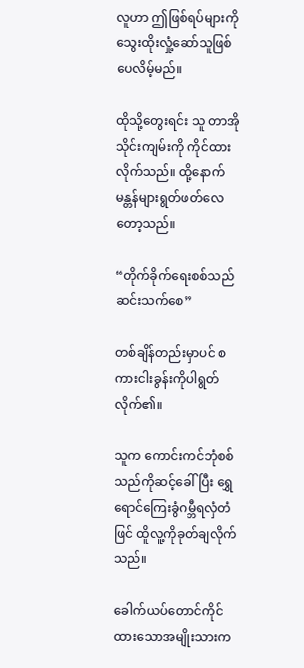လူဟာ ဤဖြစ်ရပ်များကိုသွေးထိုးလှုံ့ဆော်သူဖြစ်ပေလိမ့်မည်။

ထိုသို့တွေးရင်း သူ တာအိုသိုင်းကျမ်းကို ကိုင်ထားလိုက်သည်။ ထို့နောက် မန္တန်များရွတ်ဖတ်လေတော့သည်။

“တိုက်ခိုက်ရေးစစ်သည်ဆင်းသက်စေ”

တစ်ချိန်တည်းမှာပင် စကားငါးခွန်းကိုပါရွတ်လိုက်၏။

သူက ကောင်းကင်ဘုံစစ်သည်ကိုဆင့်ခေါ်ပြီး ရွှေရောင်ကြေးခွံဂမ္ဘီရလှံတံဖြင် ထိူလူ့ကိုခုတ်ချလိုက်သည်။

ခေါက်ယပ်တောင်ကိုင်ထားသောအမျိုးသားက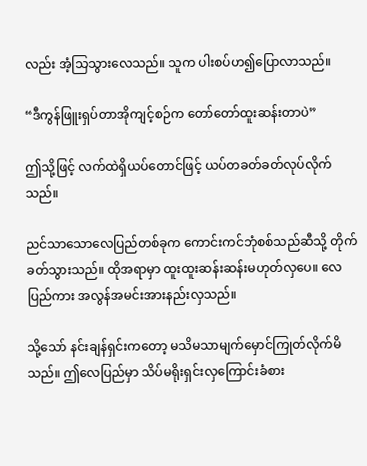လည်း အံ့သြသွားလေသည်။ သူက ပါးစပ်ဟ၍ပြောလာသည်။

“ဒီကွန်ဖြူးရှပ်တာအိုကျင့်စဉ်က တော်တော်ထူးဆန်းတာပဲ”

ဤသို့ဖြင့် လက်ထဲရှိယပ်တောင်ဖြင့် ယပ်တခတ်ခတ်လုပ်လိုက်သည်။

ညင်သာသောလေပြည်တစ်ခုက ကောင်းကင်ဘုံစစ်သည်ဆီသို့ တိုက်ခတ်သွားသည်။ ထိုအရာမှာ ထူးထူးဆန်းဆန်းမဟုတ်လှပေ။ လေပြည်ကား အလွန်အမင်းအားနည်းလှသည်။

သို့သော် နင်းချန်ရှင်းကတော့ မသိမသာမျက်မှောင်ကြုတ်လိုက်မိသည်။ ဤလေပြည်မှာ သိပ်မရိုးရှင်းလှကြောင်းခံစား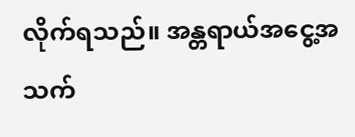လိုက်ရသည်။ အန္တရာယ်အငွေ့အသက်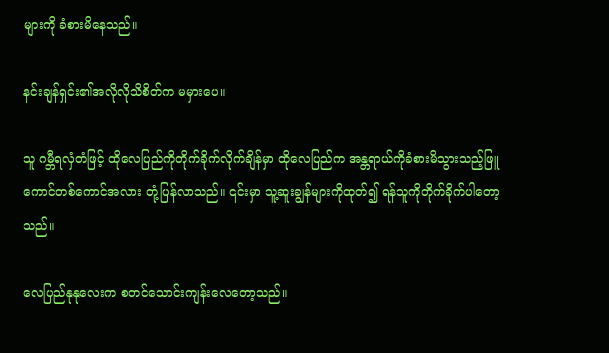များကို ခံစားမိနေသည်။

နင်းချန်ရှင်း၏အလိုလိုသိစိတ်က မမှားပေ။

သူ ဂမ္ဘီရလှံတံဖြင့် ထိုလေပြည်ကိုတိုက်ခိုက်လိုက်ချိန်မှာ ထိုလေပြည်က အန္တရာယ်ကိုခံစားမိသွားသည့်ဖြူကောင်တစ်ကောင်အလား တုံ့ပြန်လာသည်။ ၎င်းမှာ သူ့ဆူးချွန်များကိုထုတ်၍ ရန်သူကိုတိုက်ခိုက်ပါတော့သည်။

လေပြည်နုနုလေးက စတင်သောင်းကျန်းလေတော့သည်။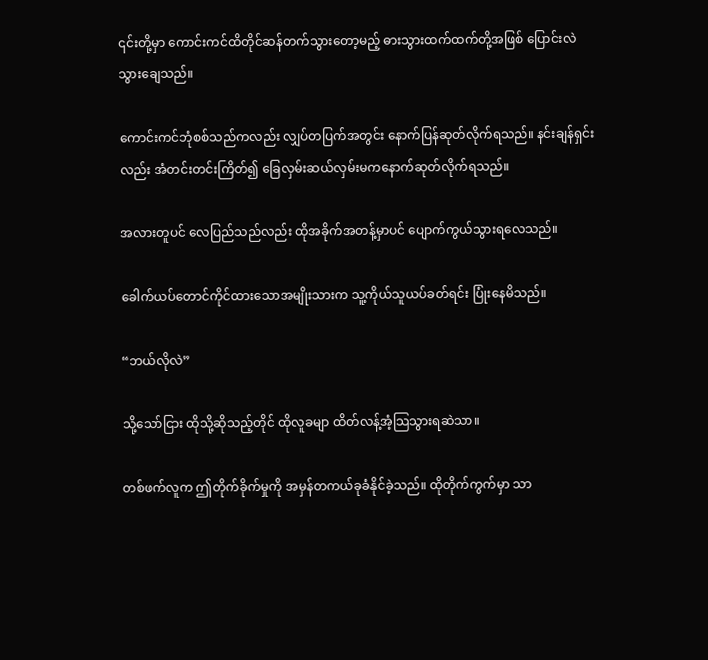၎င်းတို့မှာ ကောင်းကင်ထိတိုင်ဆန်တက်သွားတော့မည့် ဓားသွားထက်ထက်တို့အဖြစ် ပြောင်းလဲသွားချေသည်။

ကောင်းကင်ဘုံစစ်သည်ကလည်း လျှပ်တပြက်အတွင်း နောက်ပြန်ဆုတ်လိုက်ရသည်။ နင်းချန်ရှင်းလည်း အံတင်းတင်းကြိတ်၍ ခြေလှမ်းဆယ်လှမ်းမကနောက်ဆုတ်လိုက်ရသည်။

အလားတူပင် လေပြည်သည်လည်း ထိုအခိုက်အတန့်မှာပင် ပျောက်ကွယ်သွားရလေသည်။

ခေါက်ယပ်တောင်ကိုင်ထားသောအမျိုးသားက သူ့ကိုယ်သူယပ်ခတ်ရင်း ပြုံးနေမိသည်။

“ဘယ်လိုလဲ”

သို့သော်ငြား ထိုသို့ဆိုသည့်တိုင် ထိုလူခမျာ ထိတ်လန့်အံ့သြသွားရဆဲသာ။

တစ်ဖက်လူက ဤတိုက်ခိုက်မှုကို အမှန်တကယ်ခုခံနိုင်ခဲ့သည်။ ထိုတိုက်ကွက်မှာ သာ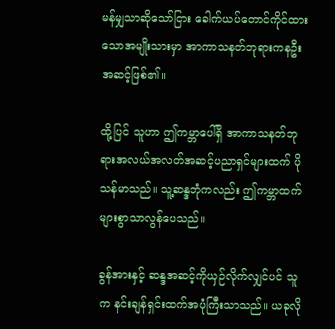မန်မျှသာဆိုသော်ငြား ခေါက်ယပ်တောင်ကိုင်ထားသောအမျိုးသားမှာ အာကာသနတ်ဘုရားကနဦးအဆင့်ဖြစ်၏။

ထို့ပြင် သူဟာ ဤကမ္ဘာပေါ်ရှိ အာကာသနတ်ဘုရားအလယ်အလတ်အဆင့်ပညာရှင်များထက် ပိုသန်မာသည်။ သူ့ဆန္ဒဘုံကလည်း ဤကမ္ဘာထက်များစွာသာလွန်ပေသည်။

ခွန်အားနှင့် ဆန္ဒအဆင့်ကိုယှဉ်လိုက်လျှင်ပင် သူက နင်းချန်ရှင်းထက်အပုံကြီးသာသည်။ ယခုလို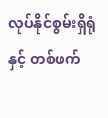လုပ်နိုင်စွမ်းရှိရုံနှင့် တစ်ဖက်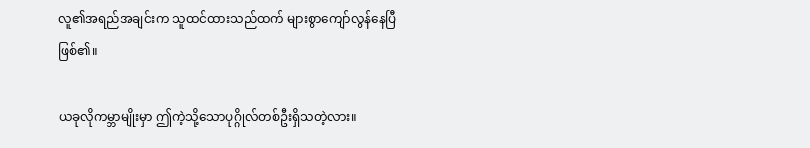လူ၏အရည်အချင်းက သူထင်ထားသည်ထက် များစွာကျော်လွန်နေပြီဖြစ်၏။

ယခုလိုကမ္ဘာမျိုးမှာ ဤကဲ့သို့သောပုဂ္ဂိုလ်တစ်ဦးရှိသတဲ့လား။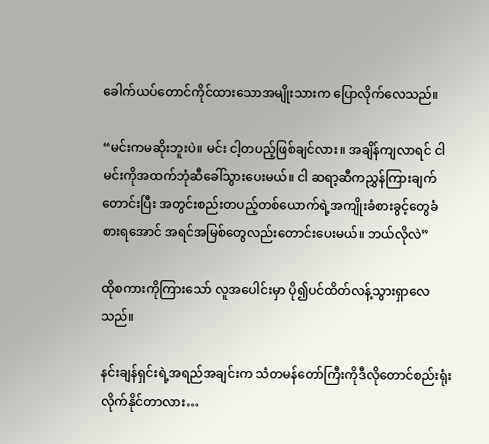ခေါက်ယပ်တောင်ကိုင်ထားသောအမျိုးသားက ပြောလိုက်လေသည်။

“မင်းကမဆိုးဘူးပဲ။ မင်း ငါ့တပည့်ဖြစ်ချင်လား။ အချိန်ကျလာရင် ငါမင်းကိုအထက်ဘုံဆီခေါ်သွားပေးမယ်။ ငါ ဆရာ့ဆီကညွှန်ကြားချက်တောင်းပြီး အတွင်းစည်းတပည့်တစ်ယောက်ရဲ့အကျိုးခံစားခွင့်တွေခံစားရအောင် အရင်အမြစ်တွေလည်းတောင်းပေးမယ်။ ဘယ်လိုလဲ”

ထိုစကားကိုကြားသော် လူအပေါင်းမှာ ပို၍ပင်ထိတ်လန့်သွားရှာလေသည်။

နင်းချန်ရှင်းရဲ့အရည်အချင်းက သံတမန်တော်ကြီးကိုဒီလိုတောင်စည်းရုံးလိုက်နိုင်တာလား…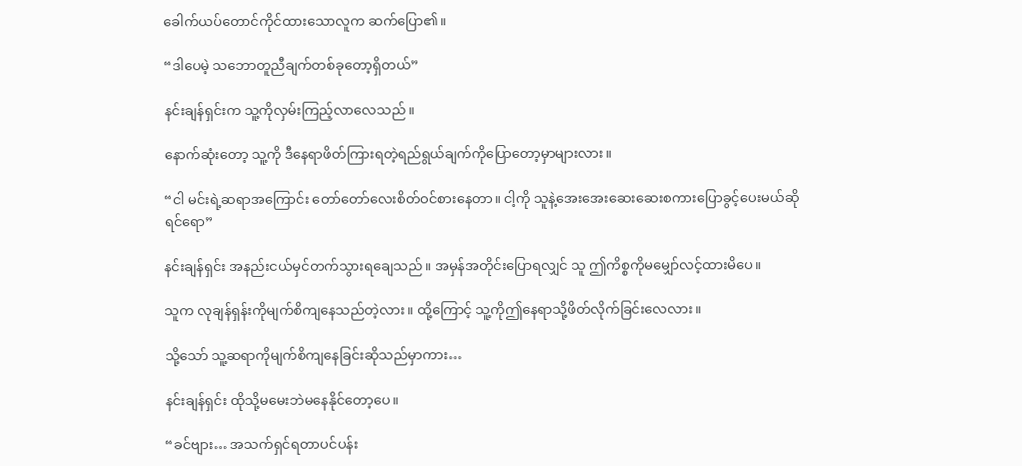ခေါက်ယပ်တောင်ကိုင်ထားသောလူက ဆက်ပြော၏။

“ဒါပေမဲ့ သဘောတူညီချက်တစ်ခုတော့ရှိတယ်”

နင်းချန်ရှင်းက သူ့ကိုလှမ်းကြည့်လာလေသည်။

နောက်ဆုံးတော့ သူ့ကို ဒီနေရာဖိတ်ကြားရတဲ့ရည်ရွယ်ချက်ကိုပြောတော့မှာများလား။

“ငါ မင်းရဲ့ဆရာအကြောင်း တော်တော်လေးစိတ်ဝင်စားနေတာ။ ငါ့ကို သူနဲ့အေးအေးဆေးဆေးစကားပြောခွင့်ပေးမယ်ဆိုရင်ရော”

နင်းချန်ရှင်း အနည်းငယ်မှင်တက်သွားရချေသည်။ အမှန်အတိုင်းပြောရလျှင် သူ ဤကိစ္စကိုမမျှော်လင့်ထားမိပေ။

သူက လုချန်ရှန်းကိုမျက်စိကျနေသည်တဲ့လား။ ထို့ကြောင့် သူ့ကိုဤနေရာသို့ဖိတ်လိုက်ခြင်းလေလား။

သို့သော် သူ့ဆရာကိုမျက်စိကျနေခြင်းဆိုသည်မှာကား…

နင်းချန်ရှင်း ထိုသို့မမေးဘဲမနေနိုင်တော့ပေ။

“ခင်ဗျား… အသက်ရှင်ရတာပင်ပန်း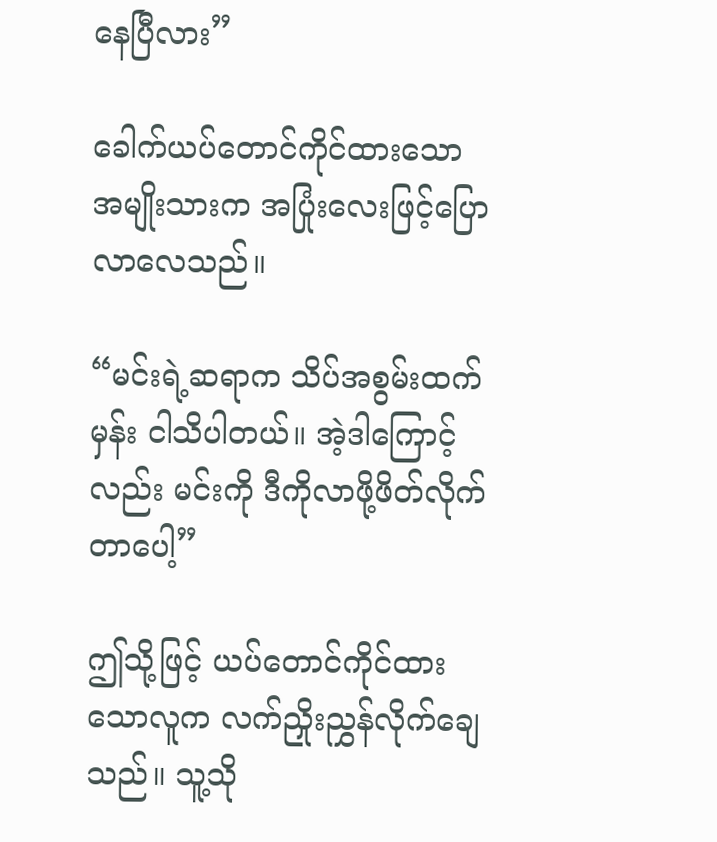နေပြီလား”

ခေါက်ယပ်တောင်ကိုင်ထားသောအမျိုးသားက အပြုံးလေးဖြင့်ပြောလာလေသည်။

“မင်းရဲ့ဆရာက သိပ်အစွမ်းထက်မှန်း ငါသိပါတယ်။ အဲ့ဒါကြောင့်လည်း မင်းကို ဒီကိုလာဖို့ဖိတ်လိုက်တာပေါ့”

ဤသို့ဖြင့် ယပ်တောင်ကိုင်ထားသောလူက လက်ညှိုးညွှန်လိုက်ချေသည်။ သူ့သို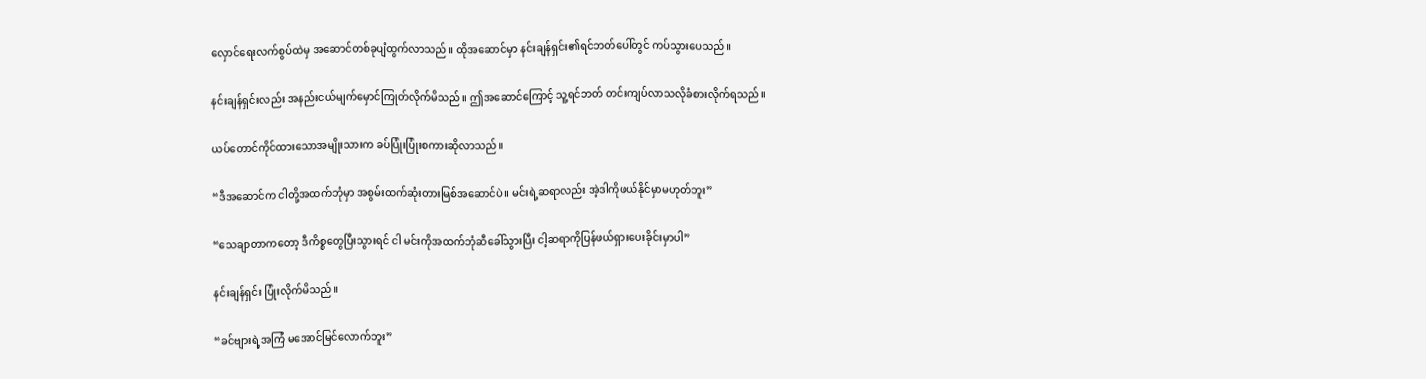လှောင်ရေးလက်စွပ်ထဲမှ အဆောင်တစ်ခုပျံထွက်လာသည်။ ထိုအဆောင်မှာ နင်းချန်ရှင်း၏ရင်ဘတ်ပေါ်တွင် ကပ်သွားပေသည်။

နင်းချန်ရှင်းလည်း အနည်းငယ်မျက်မှောင်ကြုတ်လိုက်မိသည်။ ဤအဆောင်ကြောင့် သူ့ရင်ဘတ် တင်းကျပ်လာသလိုခံစားလိုက်ရသည်။

ယပ်တောင်ကိုင်ထားသောအမျိုးသားက ခပ်ပြုံးပြုံးစကားဆိုလာသည်။

“ဒီအဆောင်က ငါတို့အထက်ဘုံမှာ အစွမ်းထက်ဆုံးတားမြစ်အဆောင်ပဲ။ မင်းရဲ့ဆရာလည်း အဲ့ဒါကိုဖယ်နိုင်မှာမဟုတ်ဘူး”

“သေချာတာကတော့ ဒီကိစ္စတွေပြီးသွားရင် ငါ မင်းကိုအထက်ဘုံဆီခေါ်သွားပြီး ငါ့ဆရာကိုပြန်ဖယ်ရှားပေးခိုင်းမှာပါ”

နင်းချန်ရှင်း ပြုံးလိုက်မိသည်။

“ခင်ဗျားရဲ့အကြံ မအောင်မြင်လောက်ဘူး”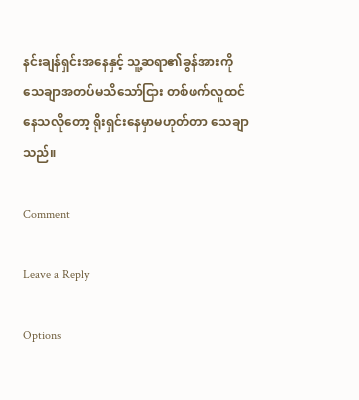နင်းချန်ရှင်းအနေနှင့် သူ့ဆရာ၏ခွန်အားကို သေချာအတပ်မသိသော်ငြား တစ်ဖက်လူထင်နေသလိုတော့ ရိုးရှင်းနေမှာမဟုတ်တာ သေချာသည်။

Comment

Leave a Reply

Options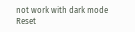not work with dark mode
Reset